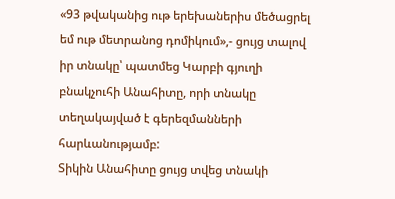«93 թվականից ութ երեխաներիս մեծացրել եմ ութ մետրանոց դոմիկում»,- ցույց տալով իր տնակը՝ պատմեց Կարբի գյուղի բնակչուհի Անահիտը, որի տնակը տեղակայված է գերեզմանների հարևանությամբ:
Տիկին Անահիտը ցույց տվեց տնակի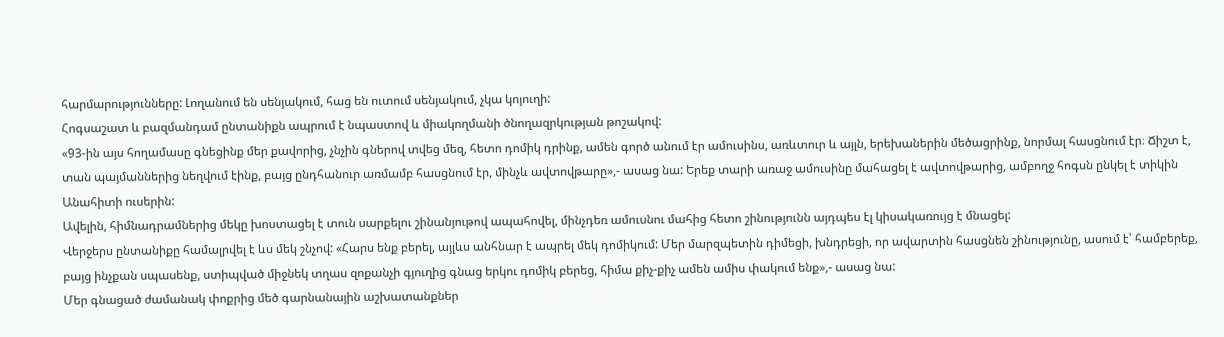հարմարությունները: Լողանում են սենյակում, հաց են ուտում սենյակում, չկա կոյուղի:
Հոգսաշատ և բազմանդամ ընտանիքն ապրում է նպաստով և միակողմանի ծնողազրկության թոշակով:
«93-ին այս հողամասը գնեցինք մեր քավորից, չնչին գներով տվեց մեզ, հետո դոմիկ դրինք, ամեն գործ անում էր ամուսինս, առևտուր և այլն, երեխաներին մեծացրինք, նորմալ հասցնում էր։ Ճիշտ է, տան պայմաններից նեղվում էինք, բայց ընդհանուր առմամբ հասցնում էր, մինչև ավտովթարը»,- ասաց նա: Երեք տարի առաջ ամուսինը մահացել է ավտովթարից, ամբողջ հոգսն ընկել է տիկին Անահիտի ուսերին:
Ավելին, հիմնադրամներից մեկը խոստացել է տուն սարքելու շինանյութով ապահովել, մինչդեռ ամուսնու մահից հետո շինությունն այդպես էլ կիսակառույց է մնացել:
Վերջերս ընտանիքը համալրվել է ևս մեկ շնչով: «Հարս ենք բերել, այլևս անհնար է ապրել մեկ դոմիկում: Մեր մարզպետին դիմեցի, խնդրեցի, որ ավարտին հասցնեն շինությունը, ասում է՝ համբերեք, բայց ինչքան սպասենք, ստիպված միջնեկ տղաս զոքանչի գյուղից գնաց երկու դոմիկ բերեց, հիմա քիչ-քիչ ամեն ամիս փակում ենք»,- ասաց նա:
Մեր գնացած ժամանակ փոքրից մեծ գարնանային աշխատանքներ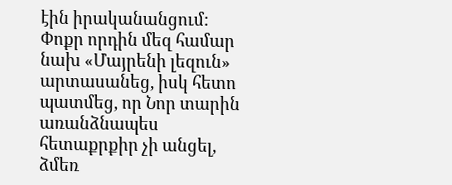էին իրականանցում: Փոքր որդին մեզ համար նախ «Մայրենի լեզուն» արտասանեց, իսկ հետո պատմեց, որ Նոր տարին առանձնապես հետաքրքիր չի անցել, ձմեռ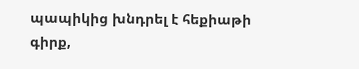պապիկից խնդրել է հեքիաթի գիրք,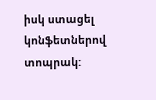իսկ ստացել կոնֆետներով տոպրակ: